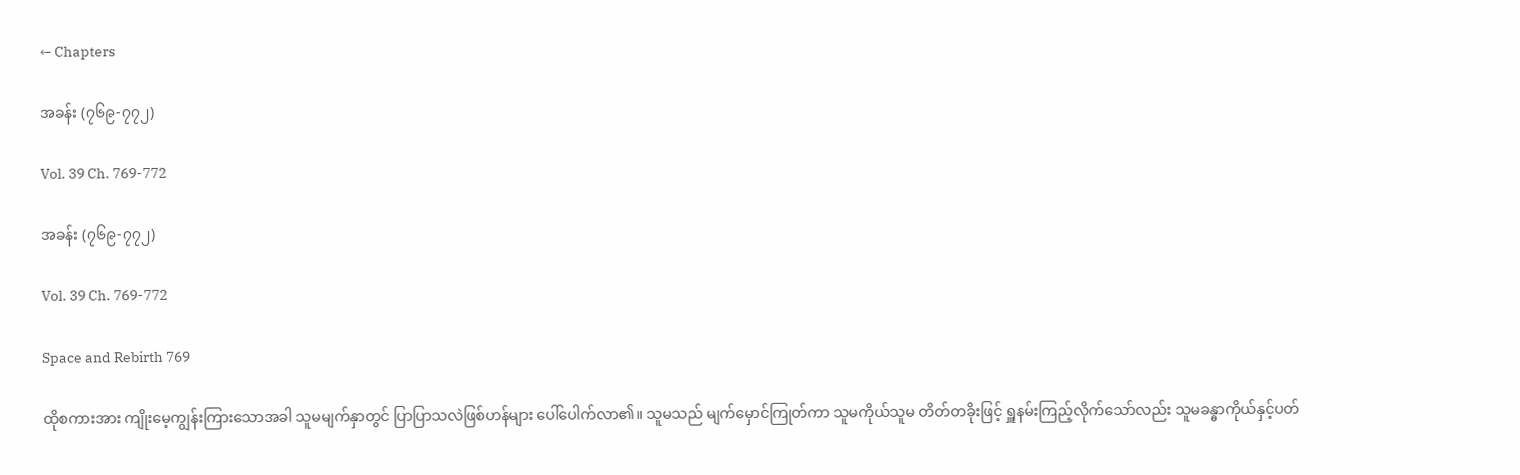← Chapters

အခန်း (၇၆၉-၇၇၂)

Vol. 39 Ch. 769-772

အခန်း (၇၆၉-၇၇၂)

Vol. 39 Ch. 769-772

Space and Rebirth 769

ထိုစကားအား ကျိုးမေ့ကျွန်းကြားသောအခါ သူမမျက်နှာတွင် ပြာပြာသလဲဖြစ်ဟန်များ ပေါ်ပေါက်လာ၏။ သူမသည် မျက်မှောင်ကြုတ်ကာ သူမကိုယ်သူမ တိတ်တခိုးဖြင့် ရှူနမ်းကြည့်လိုက်သော်လည်း သူမခန္ဓာကိုယ်နှင့်ပတ်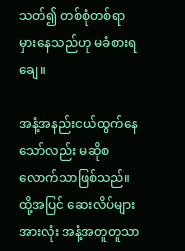သတ်၍ တစ်စုံတစ်ရာမှားနေသည်ဟု မခံစားရချေ။

အနံ့အနည်းငယ်ထွက်နေသော်လည်း မဆိုစလောက်သာဖြစ်သည်။ ထို့အပြင် ဆေးလိပ်များအားလုံး အနံ့အတူတူသာ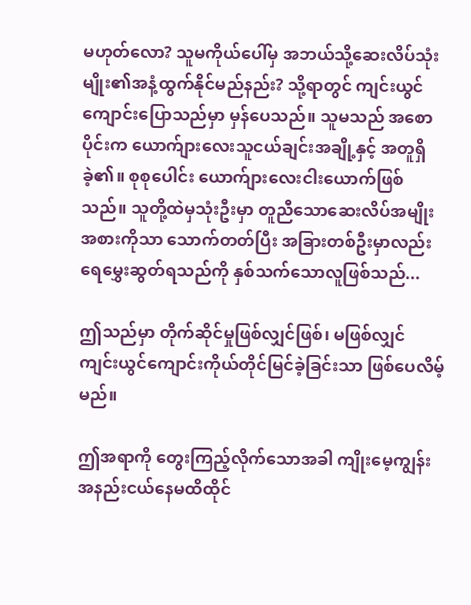မဟုတ်လော? သူမကိုယ်ပေါ်မှ အဘယ်သို့ဆေးလိပ်သုံးမျိုး၏အနံ့ထွက်နိုင်မည်နည်း? သို့ရာတွင် ကျင်းယွင်ကျောင်းပြောသည်မှာ မှန်ပေသည်။ သူမသည် အစောပိုင်းက ယောက်ျားလေးသူငယ်ချင်းအချို့နှင့် အတူရှိခဲ့၏။ စုစုပေါင်း ယောက်ျားလေးငါးယောက်ဖြစ်သည်။ သူတို့ထဲမှသုံးဦးမှာ တူညီသောဆေးလိပ်အမျိုးအစားကိုသာ သောက်တတ်ပြီး အခြားတစ်ဦးမှာလည်း‌ ရေမွှေးဆွတ်ရသည်ကို နှစ်သက်သောလူဖြစ်သည်...

ဤသည်မှာ တိုက်ဆိုင်မှုဖြစ်လျှင်ဖြစ်၊ မဖြစ်လျှင် ကျင်းယွင်ကျောင်းကိုယ်တိုင်မြင်ခဲ့ခြင်းသာ ဖြစ်ပေလိမ့်မည်။

ဤအရာကို တွေးကြည့်လိုက်သောအခါ ကျိုးမေ့ကျွန်းအနည်းငယ်နေမထိထိုင်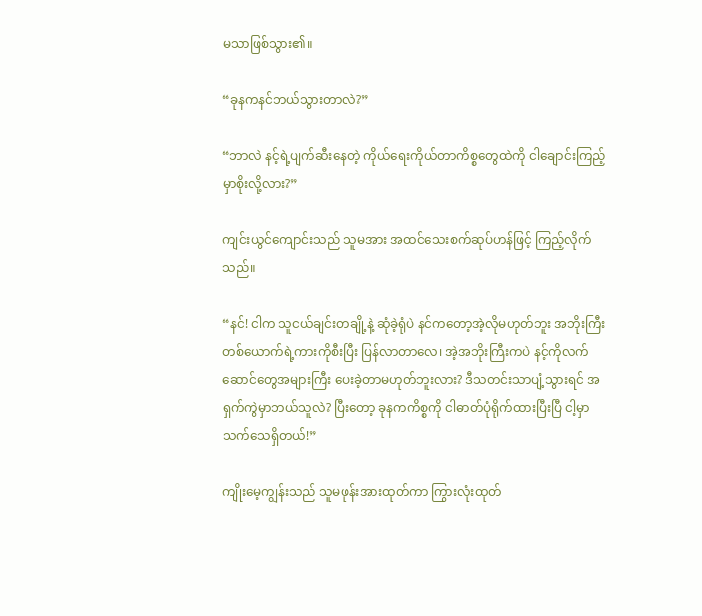မသာဖြစ်သွား၏။

“ခုနကနင်ဘယ်သွားတာလဲ?”

“ဘာလဲ နင့်ရဲ့ပျက်ဆီးနေတဲ့ ကိုယ်ရေးကိုယ်တာကိစ္စတွေထဲကို ငါချောင်းကြည့်မှာစိုးလို့လား?”

ကျင်းယွင်ကျောင်းသည် သူမအား အထင်သေးစက်ဆုပ်ဟန်ဖြင့် ကြည့်လိုက်သည်။

“နင်! ငါက သူငယ်ချင်းတချို့နဲ့ ဆုံခဲ့ရုံပဲ နင်ကတော့အဲ့လိုမဟုတ်ဘူး အဘိုးကြီးတစ်ယောက်ရဲ့ကားကိုစီးပြီး ပြန်လာတာလေ၊ အဲ့အဘိုးကြီးကပဲ နင့်ကိုလက်ဆောင်တွေအများကြီး ပေးခဲ့တာမဟုတ်ဘူးလား? ဒီသတင်းသာပျံ့သွားရင် အရှက်ကွဲမှာဘယ်သူလဲ? ပြီးတော့ ခုနကကိစ္စကို ငါဓာတ်ပုံရိုက်ထားပြီးပြီ ငါ့မှာသက်သေရှိတယ်!”

ကျိုးမေ့ကျွန်းသည် သူမဖုန်းအားထုတ်ကာ ကြွားလုံးထုတ်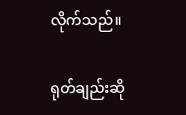လိုက်သည်။

ရုတ်ချည်းဆို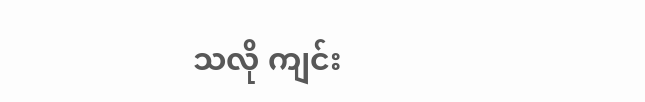သလို ကျင်း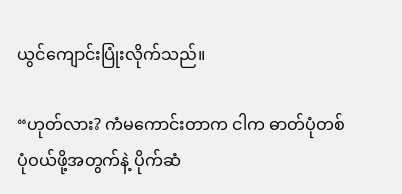ယွင်ကျောင်းပြုံးလိုက်သည်။

“ဟုတ်လား? ကံမကောင်းတာက ငါက ဓာတ်ပုံတစ်ပုံဝယ်ဖို့အတွက်နဲ့ ပိုက်ဆံ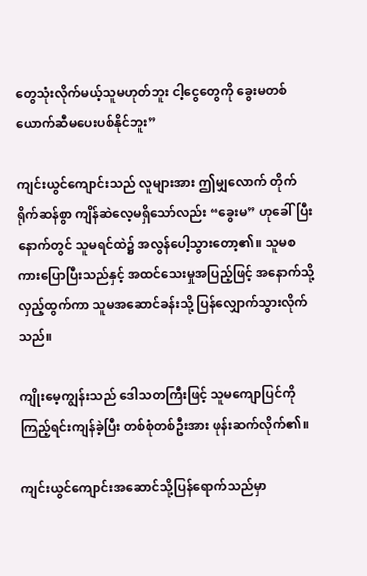တွေသုံးလိုက်မယ့်သူမဟုတ်ဘူး ငါ့ငွေ‌တွေကို ခွေးမတစ်ယောက်ဆီမပေးပစ်နိုင်ဘူး”

ကျင်းယွင်ကျောင်းသည် လူများအား ဤမျှလောက် တိုက်ရိုက်ဆန်စွာ ကျိန်ဆဲလေ့မရှိသော်လည်း “ခွေးမ” ဟုခေါ်ပြီးနောက်တွင် သူမရင်ထဲ၌ အလွန်ပေါ့သွားတော့၏။ သူမစကားပြောပြီးသည်နှင့် အထင်သေးမှုအပြည့်ဖြင့် အနောက်သို့လှည့်ထွက်ကာ သူမအဆောင်ခန်းသို့ ပြန်လျှောက်သွားလိုက်သည်။

ကျိုးမေ့ကျွန်းသည် ဒေါသတကြီးဖြင့် သူမကျောပြင်ကိုကြည့်ရင်းကျန်ခဲ့ပြီး တစ်စုံတစ်ဦးအား ဖုန်းဆက်လိုက်၏။

ကျင်းယွင်ကျောင်းအဆောင်သို့ပြန်ရောက်သည်မှာ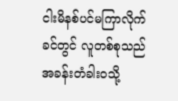ငါးမိနစ်ပင်မကြာလိုက်ခင်တွင် လူတစ်စုသည် အခန်းတံခါးဝသို့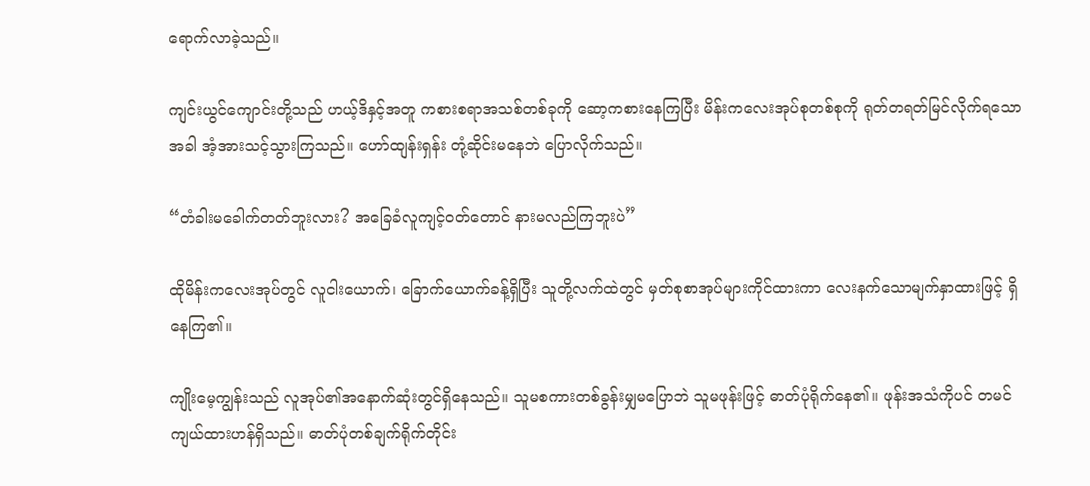ရောက်လာခဲ့သည်။

ကျင်းယွင်ကျောင်းတို့သည် ဟယ့်ဒိနှင့်အတူ ကစားစရာအသစ်တစ်ခုကို ဆော့ကစားနေကြပြီး မိန်းကလေးအုပ်စုတစ်စုကို ရုတ်တရတ်မြင်လိုက်ရသောအခါ အံ့အားသင့်သွားကြသည်။ ဟော်ထျန်းရှန်း တုံ့ဆိုင်းမနေဘဲ ပြောလိုက်သည်။

“တံခါးမခေါက်တတ်ဘူးလား? အခြေခံလူကျင့်ဝတ်တောင် နားမလည်ကြဘူးပဲ”

ထိုမိန်းကလေးအုပ်တွင် လူငါးယောက်၊ ခြောက်ယောက်ခန့်ရှိပြီး သူတို့လက်ထဲတွင် မှတ်စုစာအုပ်များကိုင်ထားကာ လေးနက်သောမျက်နှာထားဖြင့် ရှိနေကြ၏။

ကျိုးမေ့ကျွန်းသည် လူအုပ်၏အနောက်ဆုံးတွင်ရှိနေသည်။ သူမစကားတစ်ခွန်းမျှမပြောဘဲ သူမဖုန်းဖြင့် ဓာတ်ပုံရိုက်နေ၏။ ဖုန်းအသံကိုပင် တမင်ကျယ်ထားဟန်ရှိသည်။ ဓာတ်ပုံတစ်ချက်ရိုက်တိုင်း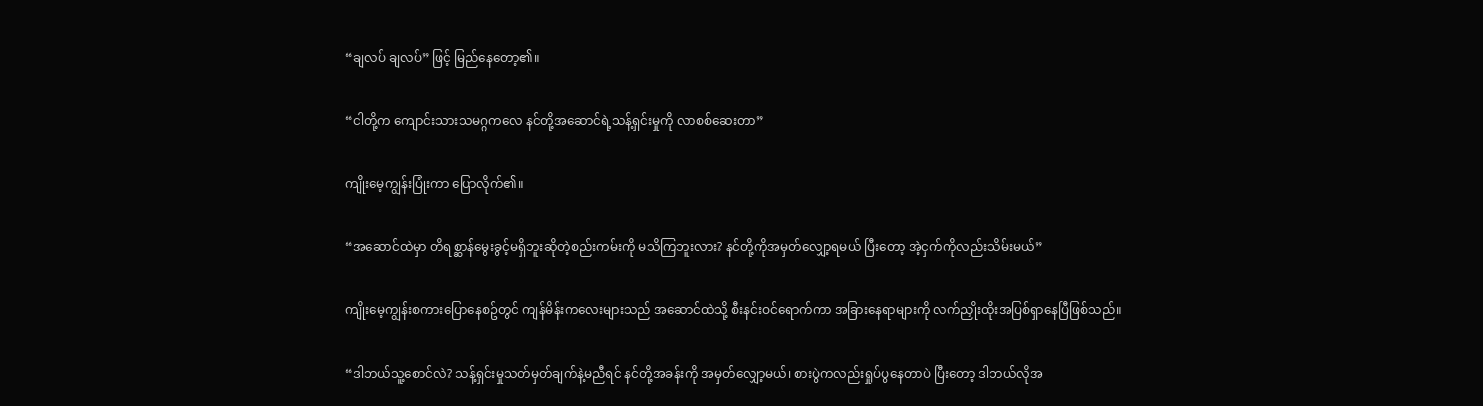“ချလပ် ချလပ်” ဖြင့် မြည်နေတော့၏။

“ငါတို့က ကျောင်းသားသမဂ္ဂကလေ နင်တို့အဆောင်ရဲ့သန့်ရှင်းမှုကို လာစစ်ဆေးတာ”

ကျိုးမေ့ကျွန်းပြုံးကာ ပြောလိုက်၏။

“အဆောင်ထဲမှာ တိရစ္ဆာန်မွေးခွင့်မရှိဘူးဆိုတဲ့စည်းကမ်းကို မသိကြဘူးလား? နင်တို့ကိုအမှတ်လျှော့ရမယ် ပြီးတော့ အဲ့ငှက်ကိုလည်းသိမ်းမယ်”

ကျိုးမေ့ကျွန်းစကားပြောနေစဥ်တွင် ကျန်မိန်းကလေးများသည် အဆောင်ထဲသို့ စီးနင်းဝင်ရောက်ကာ အခြားနေရာများကို လက်ညှိုးထိုးအပြစ်ရှာနေပြီဖြစ်သည်။

“ဒါဘယ်သူ့စောင်လဲ? သန့်ရှင်းမှုသတ်မှတ်ချက်နဲ့မညီရင် နင်တို့အခန်းကို အမှတ်လျှော့မယ်၊ စားပွဲကလည်းရှုပ်ပွနေတာပဲ ပြီးတော့ ဒါဘယ်လိုအ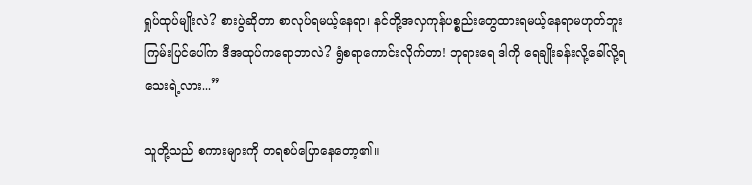ရှုပ်ထုပ်မျိုးလဲ? စားပွဲဆိုတာ စာလုပ်ရမယ့်နေရာ၊ နင်တို့အလှကုန်ပစ္စည်းတွေထားရမယ့်နေရာမဟုတ်ဘူး ကြမ်းပြင်ပေါ်က ဒီအထုပ်ကရောဘာလဲ? ရွံစရာကောင်းလိုက်တာ! ဘုရားရေ ဒါကို ရေချိုးခန်းလို့ခေါ်လို့ရသေးရဲ့လား...”

သူတို့သည် စကားများကို တရစပ်ပြောနေတော့၏။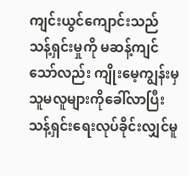ကျင်းယွင်ကျောင်းသည် သန့်ရှင်းမှုကို မဆန့်ကျင်သော်လည်း ကျိုးမေ့ကျွန်းမှ သူမလူများကိုခေါ်လာပြီး သန့်ရှင်းရေးလုပ်ခိုင်းလျှင်မူ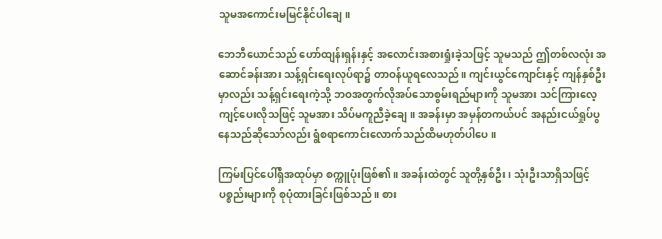သူမအကောင်းမမြင်နိုင်ပါချေ။

ဘေဘီယောင်သည် ဟော်ထျန်းရှန်းနှင့် အလောင်းအစားရှုံးခဲ့သဖြင့် သူမသည် ဤတစ်လလုံး အဆောင်ခန်းအား သန့်ရှင်းရေးလုပ်ရာ၌ တာဝန်ယူရလေသည်။ ကျင်းယွင်ကျောင်းနှင့် ကျန်နှစ်ဦးမှာလည်း သန့်ရှင်းရေးကဲ့သို့ ဘဝအတွက်လိုအပ်သောစွမ်းရည်များကို သူမအား သင်ကြားလေ့ကျင့်ပေးလိုသဖြင့် သူမအား သိပ်မကူညီခဲ့ချေ။ အခန်းမှာ အမှန်တကယ်ပင် အနည်းငယ်ရှုပ်ပွနေသည်ဆိုသော်လည်း ရွံစရာကောင်းလောက်သည်ထိမဟုတ်ပါပေ။

ကြမ်းပြင်ပေါ်ရှိအထုပ်မှာ စက္ကူပုံးဖြစ်၏။ အခန်းထဲတွင် သူတို့နှစ်ဦး၊ သုံးဦးသာရှိသဖြင့် ပစ္စည်းများကို စုပုံထားခြင်းဖြစ်သည်။ စား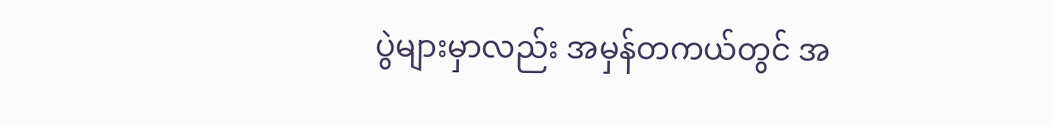ပွဲများမှာလည်း အမှန်တကယ်တွင် အ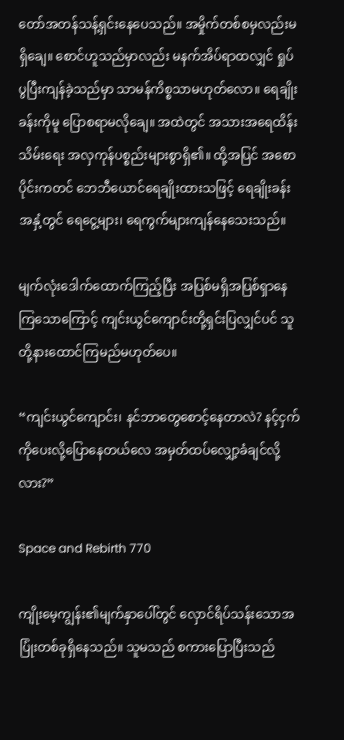တော်အတန်သန့်ရှင်းနေပေသည်။ အမှိုက်တစ်စမှလည်းမရှိချေ။ စောင်ဟူသည်မှာလည်း မနက်အိပ်ရာထလျှင် ရှုပ်ပွပြီးကျန်ခဲ့သည်မှာ သာမန်ကိစ္စသာမဟုတ်လော။ ရေချိုးခန်းကိုမူ ပြောစရာမလိုချေ။ အထဲတွင် အသားအရေထိန်းသိမ်း‌ရေး အလှကုန်ပစ္စည်းများစွာရှိ၏။ ထို့အပြင် အစောပိုင်းကတင် ဘေဘီယောင်ရေချိုးထားသဖြင့် ရေချိုးခန်းအနှံ့တွင် ရေငွေ့များ၊ ရေကွက်များကျန်နေသေးသည်။

မျက်လုံးဒေါက်ထောက်ကြည့်ပြီး အပြစ်မရှိအပြစ်ရှာနေကြသောကြောင့် ကျင်းယွင်ကျောင်းတို့ရှင်းပြလျှင်ပင် သူတို့နားထောင်ကြမည်မဟုတ်ပေ။

“ကျင်းယွင်ကျောင်း၊ နင်ဘာတွေစောင့်နေတာလဲ? နင့်ငှက်ကိုပေးလို့ပြောနေတယ်လေ အမှတ်ထပ်လျှော့ခံချင်လို့လား?”

Space and Rebirth 770

ကျိုးမေ့ကျွန်း၏မျက်နှာပေါ်တွင် လှောင်ရိပ်သန်းသောအပြုံးတစ်ခုရှိနေသည်။ သူမသည် စကားပြောပြီးသည်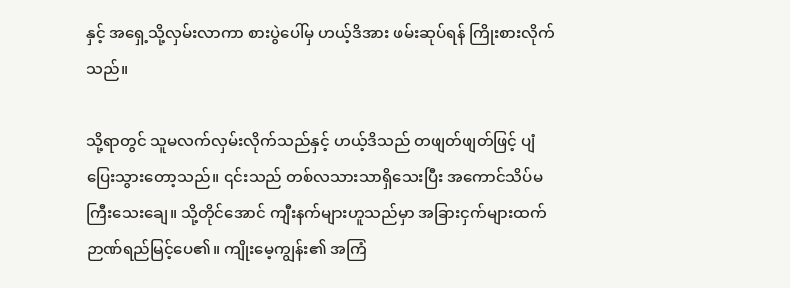နှင့် အရှေ့သို့လှမ်းလာကာ စားပွဲပေါ်မှ ဟယ့်ဒိအား ဖမ်းဆုပ်ရန် ကြိုးစားလိုက်သည်။

သို့ရာတွင် သူမလက်လှမ်းလိုက်သည်နှင့် ဟယ့်ဒိသည် တဖျတ်ဖျတ်ဖြင့် ပျံပြေးသွားတော့သည်။ ၎င်းသည် တစ်လသားသာရှိသေးပြီး အကောင်သိပ်မကြီးသေးချေ။ သို့တိုင်အောင် ကျီးနက်များဟူသည်မှာ အခြားငှက်များထက် ဉာဏ်ရည်မြင့်ပေ၏။ ကျိုးမေ့ကျွန်း၏ အကြံ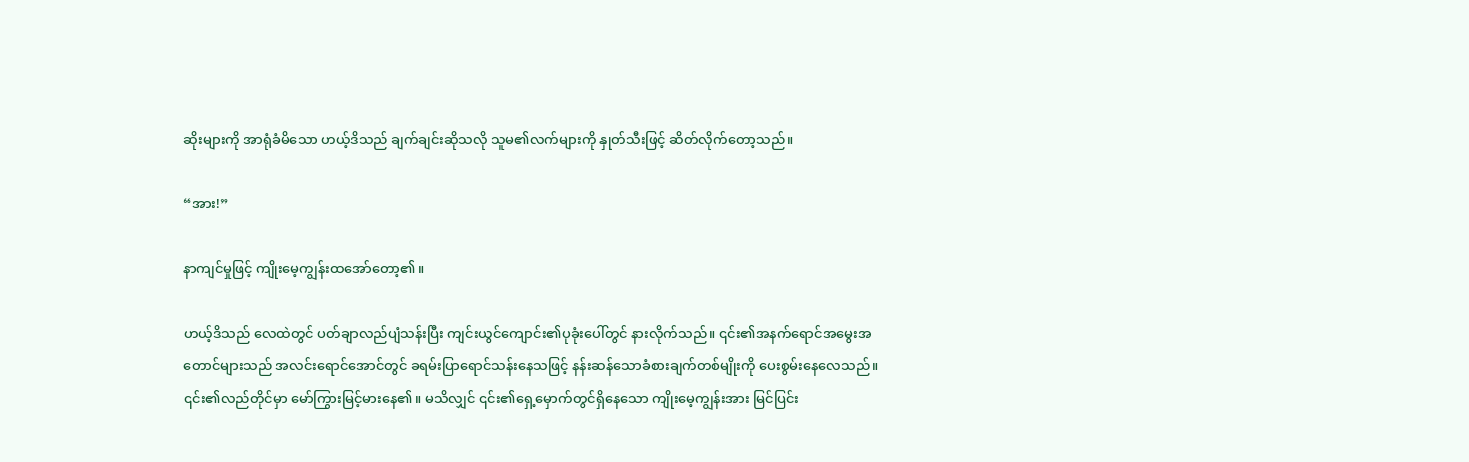ဆိုးများကို အာရုံခံမိသော ဟယ့်ဒိသည် ချက်ချင်းဆိုသလို သူမ၏လက်များကို နှုတ်သီးဖြင့် ဆိတ်လိုက်တော့သည်။

“အား!”

နာကျင်မှုဖြင့် ကျိုးမေ့ကျွန်းထအော်တော့၏။

ဟယ့်ဒိသည် လေထဲတွင် ပတ်ချာလည်ပျံသန်းပြီး ကျင်းယွင်ကျောင်း၏ပုခုံးပေါ်တွင် နားလိုက်သည်။ ၎င်း၏အနက်ရောင်အမွေးအတောင်များသည် အလင်းရောင်အောင်တွင် ခရမ်းပြာရောင်သန်းနေသဖြင့် နန်းဆန်သောခံစားချက်တစ်မျိုးကို ပေးစွမ်းနေလေသည်။ ၎င်း၏လည်တိုင်မှာ မော်ကြွားမြင့်မားနေ၏။ မသိလျှင် ၎င်း၏ရှေ့မှောက်တွင်ရှိနေသော ကျိုးမေ့ကျွန်းအား မြင်ပြင်း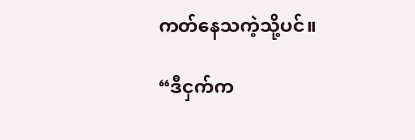ကတ်နေသကဲ့သို့ပင်။

“ဒီငှက်က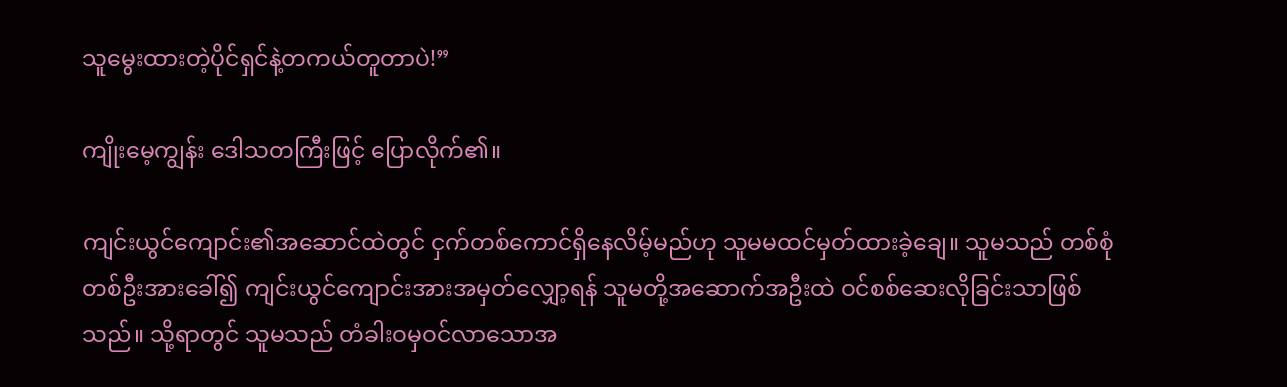သူမွေးထားတဲ့ပိုင်ရှင်နဲ့တကယ်တူတာပဲ!”

ကျိုးမေ့ကျွန်း ဒေါသတကြီးဖြင့် ပြောလိုက်၏။

ကျင်းယွင်ကျောင်း၏အဆောင်ထဲတွင် ငှက်တစ်ကောင်ရှိနေလိမ့်မည်ဟု သူမမထင်မှတ်ထားခဲ့ချေ။ သူမသည် တစ်စုံတစ်ဦးအားခေါ်၍ ကျင်းယွင်ကျောင်းအားအမှတ်လျှော့ရန် သူမတို့အဆောက်အဦးထဲ ဝင်စစ်ဆေးလိုခြင်းသာဖြစ်သည်။ သို့ရာတွင် သူမသည် တံခါးဝမှဝင်လာသောအ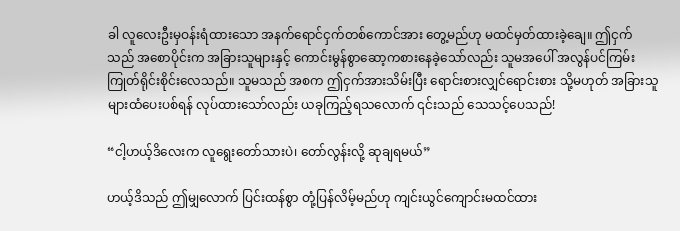ခါ လူလေးဦးမှဝန်းရံထားသော အနက်ရောင်ငှက်တစ်ကောင်အား တွေ့မည်ဟု မထင်မှတ်ထားခဲ့ချေ။ ဤငှက်သည် အစောပိုင်းက အခြားသူများနှင့် ကောင်းမွန်စွာဆော့ကစားနေခဲ့သော်လည်း သူမအပေါ် အလွန်ပင်ကြမ်းကြုတ်ရိုင်းစိုင်းလေသည်။ သူမသည် အစက ဤငှက်အားသိမ်းပြီး ရောင်းစားလျှင်ရောင်းစား သို့မဟုတ် အခြားသူများထံပေးပစ်ရန် လုပ်ထားသော်လည်း ယခုကြည့်ရသလောက် ၎င်းသည် သေသင့်ပေသည်!

“ငါ့ဟယ့်ဒိလေးက လူရွေးတော်သားပဲ၊ တော်လွန်းလို့ ဆုချရမယ်”

ဟယ့်ဒိသည် ဤမျှလောက် ပြင်းထန်စွာ တုံ့ပြန်လိမ့်မည်ဟု ကျင်းယွင်ကျောင်းမထင်ထား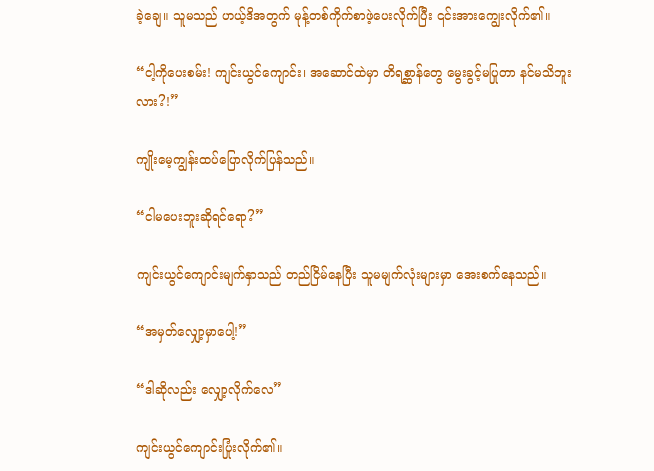ခဲ့ချေ။ သူမသည် ဟယ့်ဒိအတွက် မုန့်တစ်ကိုက်စာဖဲ့ပေးလိုက်ပြီး ၎င်းအားကျွေးလိုက်၏။

“ငါ့ကိုပေးစမ်း! ကျင်းယွင်ကျောင်း၊ အဆောင်ထဲမှာ တိရစ္ဆာန်တွေ မွေးခွင့်မပြုတာ နင်မသိဘူးလား?!”

ကျိုးမေ့ကျွန်းထပ်ပြောလိုက်ပြန်သည်။

“ငါမပေးဘူးဆိုရင်ရော?”

ကျင်းယွင်ကျောင်းမျက်နှာသည် တည်ငြိမ်နေပြီး သူမမျက်လုံးများမှာ အေးစက်နေသည်။

“အမှတ်လျှော့မှာပေါ့!”

“ဒါဆိုလည်း လျှော့လိုက်လေ”

ကျင်းယွင်ကျောင်းပြုံးလိုက်၏။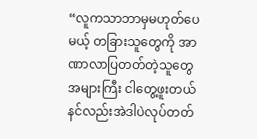“လူကသာဘာမှမဟုတ်ပေမယ့် တခြားသူတွေကို အာဏာလာပြတတ်တဲ့သူတွေအများကြီး ငါတွေ့ဖူးတယ် နင်လည်းအဲဒါပဲလုပ်တတ်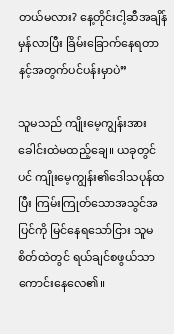တယ်မလား? နေ့တိုင်းငါ့ဆီအချိန်မှန်လာပြီး ခြိမ်းခြောက်နေရတာ နင့်အတွက်ပင်ပန်းမှာပဲ”

သူမသည် ကျိုးမေ့ကျွန်းအား ခေါင်းထဲမထည့်ချေ။ ယခုတွင်ပင် ကျိုးမေ့ကျွန်း၏ဒေါသပုန်ထပြီး ကြမ်းကြုတ်သောအသွင်အပြင်ကို မြင်နေရသော်ငြား သူမစိတ်ထဲတွင် ရယ်ချင်စဖွယ်သာကောင်းနေလေ၏။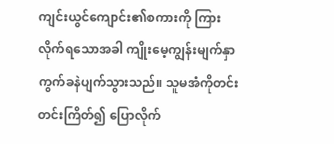ကျင်းယွင်ကျောင်း၏စကားကို ကြားလိုက်ရသောအခါ ကျိုးမေ့ကျွန်းမျက်နှာ ကွက်ခနဲပျက်သွားသည်။ သူမအံကိုတင်းတင်းကြိတ်၍ ပြောလိုက်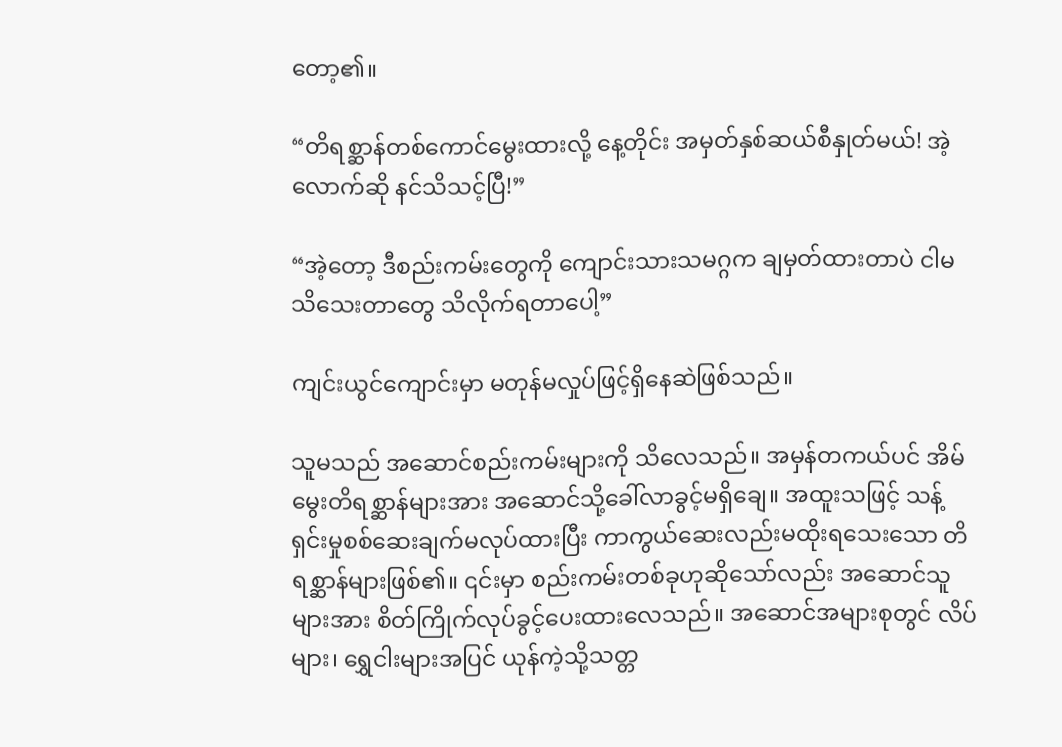တော့၏။

“တိရစ္ဆာန်တစ်ကောင်မွေးထားလို့ နေ့တိုင်း အမှတ်နှစ်ဆယ်စီနှုတ်မယ်! အဲ့လောက်ဆို နင်သိသင့်ပြီ!”

“အဲ့တော့ ဒီစည်းကမ်းတွေကို ကျောင်းသားသမဂ္ဂက ချမှတ်ထားတာပဲ ငါမသိသေးတာတွေ သိလိုက်ရတာပေါ့”

ကျင်းယွင်ကျောင်းမှာ မတုန်မလှုပ်ဖြင့်ရှိနေဆဲဖြစ်သည်။

သူမသည် အဆောင်စည်းကမ်းများကို သိလေသည်။ အမှန်တကယ်ပင် အိမ်မွေးတိရစ္ဆာန်များအား အဆောင်သို့ခေါ်လာခွင့်မရှိချေ။ အထူးသဖြင့် သန့်ရှင်းမှုစစ်ဆေးချက်မလုပ်ထားပြီး ကာကွယ်ဆေးလည်းမထိုးရသေးသော တိရစ္ဆာန်များဖြစ်၏။ ၎င်းမှာ စည်းကမ်းတစ်ခုဟုဆိုသော်လည်း အဆောင်သူများအား စိတ်ကြိုက်လုပ်ခွင့်ပေးထားလေသည်။ အဆောင်အများစုတွင် လိပ်များ၊ ရွှေငါးများအပြင် ယုန်ကဲ့သို့သတ္တ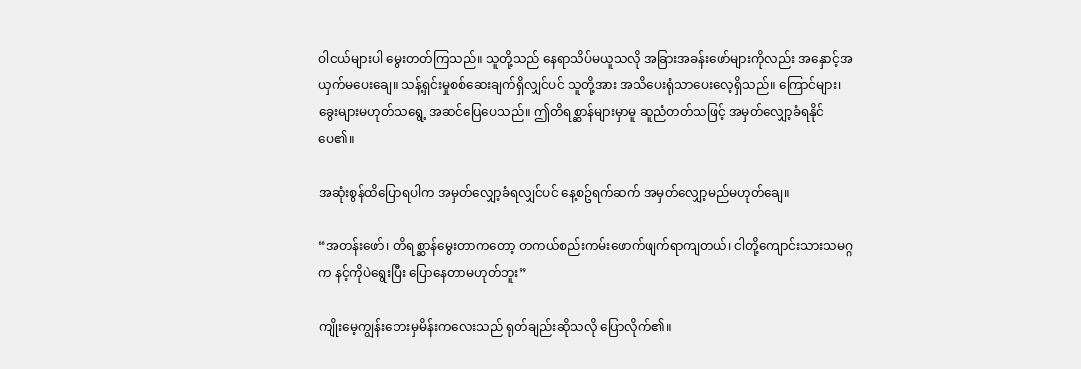ဝါငယ်များပါ မွေးတတ်ကြသည်။ သူတို့သည် နေရာသိပ်မယူသလို အခြားအခန်းဖော်များကိုလည်း အနှောင့်အယှက်မပေးချေ။ သန့်ရှင်းမှုစစ်ဆေးချက်ရှိလျှင်ပင် သူတို့အား အသိပေးရုံသာပေးလေ့ရှိသည်။ ကြောင်များ၊ ခွေးများမဟုတ်သရွေ့ အဆင်ပြေပေသည်။ ဤတိရစ္ဆာန်များမှာမူ ဆူညံတတ်သဖြင့် အမှတ်လျှော့ခံရနိုင်ပေ၏။

အဆုံးစွန်ထိပြောရပါက အမှတ်လျှော့ခံရလျှင်ပင် နေ့စဥ်ရက်ဆက် အမှတ်လျှော့မည်မဟုတ်ချေ။

“အတန်းဖော်၊ တိရစ္ဆာန်မွေးတာကတော့ တကယ်စည်းကမ်းဖောက်ဖျက်ရာကျတယ်၊ ငါတို့ကျောင်းသားသမဂ္ဂက နင့်ကိုပဲရွေးပြီး ပြောနေတာမဟုတ်ဘူး”

ကျိုးမေ့ကျွန်းဘေးမှမိန်းကလေးသည် ရုတ်ချည်းဆိုသလို ပြောလိုက်၏။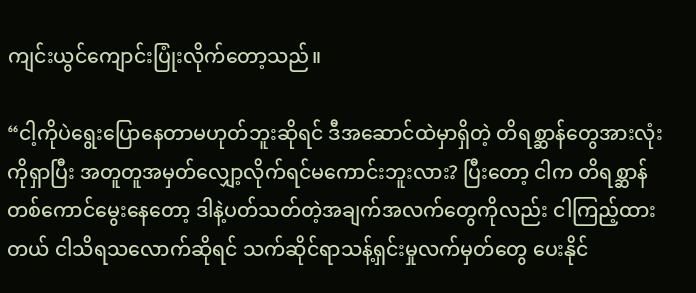ကျင်းယွင်ကျောင်းပြုံးလိုက်တော့သည်။

“ငါ့ကိုပဲရွေးပြောနေတာမဟုတ်ဘူးဆိုရင် ဒီအဆောင်ထဲမှာရှိတဲ့ တိရစ္ဆာန်တွေအားလုံးကိုရှာပြီး အတူတူအမှတ်လျှော့လိုက်ရင်မကောင်းဘူးလား? ပြီးတော့ ငါက တိရစ္ဆာန်တစ်ကောင်မွေးနေတော့ ဒါနဲ့ပတ်သတ်တဲ့အချက်အလက်တွေကိုလည်း ငါကြည့်ထားတယ် ငါသိရသလောက်ဆိုရင် သက်ဆိုင်ရာသန့်ရှင်းမှုလက်မှတ်တွေ ပေးနိုင်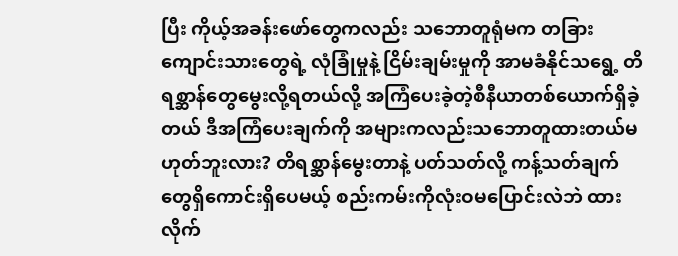ပြီး ကိုယ့်အခန်းဖော်တွေကလည်း သဘောတူရုံမက တခြားကျောင်းသားတွေရဲ့ လုံခြုံမှုနဲ့ ငြိမ်းချမ်းမှုကို အာမခံနိုင်သရွေ့ တိရစ္ဆာန်တွေမွေးလို့ရတယ်လို့ အကြံပေးခဲ့တဲ့စီနီယာတစ်ယောက်ရှိခဲ့တယ် ဒီအကြံပေးချက်ကို အများကလည်းသဘောတူထားတယ်မဟုတ်ဘူးလား? တိရစ္ဆာန်မွေးတာနဲ့ ပတ်သတ်လို့ ကန့်သတ်ချက်တွေရှိကောင်းရှိပေမယ့် စည်းကမ်းကိုလုံးဝမပြောင်းလဲဘဲ ထားလိုက်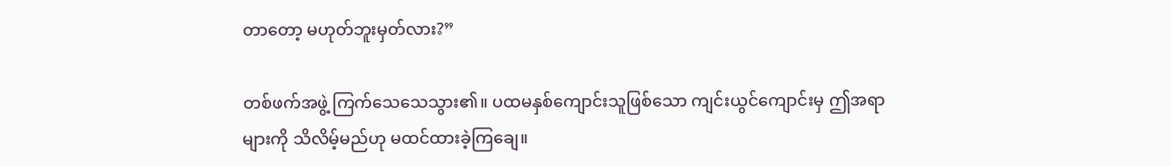တာတော့ မဟုတ်ဘူးမှတ်လား?”

တစ်ဖက်အဖွဲ့ ကြက်သေသေသွား၏။ ပထမနှစ်ကျောင်းသူဖြစ်သော ကျင်းယွင်ကျောင်းမှ ဤအရာများကို သိလိမ့်မည်ဟု မထင်ထားခဲ့ကြချေ။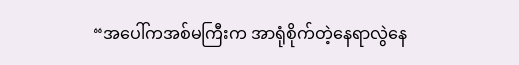“အပေါ်ကအစ်မကြီးက အာရုံစိုက်တဲ့နေရာလွဲနေ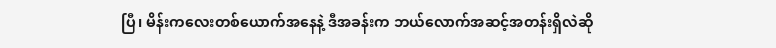ပြီ၊ မိန်းကလေးတစ်ယောက်အနေနဲ့ ဒီအခန်းက ဘယ်လောက်အဆင့်အတန်းရှိလဲဆို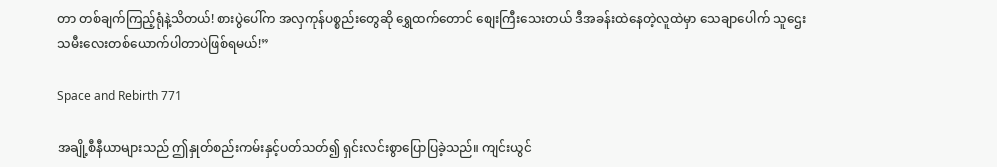တာ တစ်ချက်ကြည့်ရုံနဲ့သိတယ်! စားပွဲပေါ်က အလှကုန်ပစ္စည်းတွေဆို ရွှေထက်တောင် စျေးကြီးသေးတယ် ဒီအခန်းထဲနေတဲ့လူထဲမှာ သေချာပေါက် သူဌေးသမီးလေးတစ်ယောက်ပါတာပဲဖြစ်ရမယ်!”

Space and Rebirth 771

အချို့စီနီယာများသည် ဤနှုတ်စည်းကမ်းနှင့်ပတ်သတ်၍ ရှင်းလင်းစွာပြောပြခဲ့သည်။ ကျင်းယွင်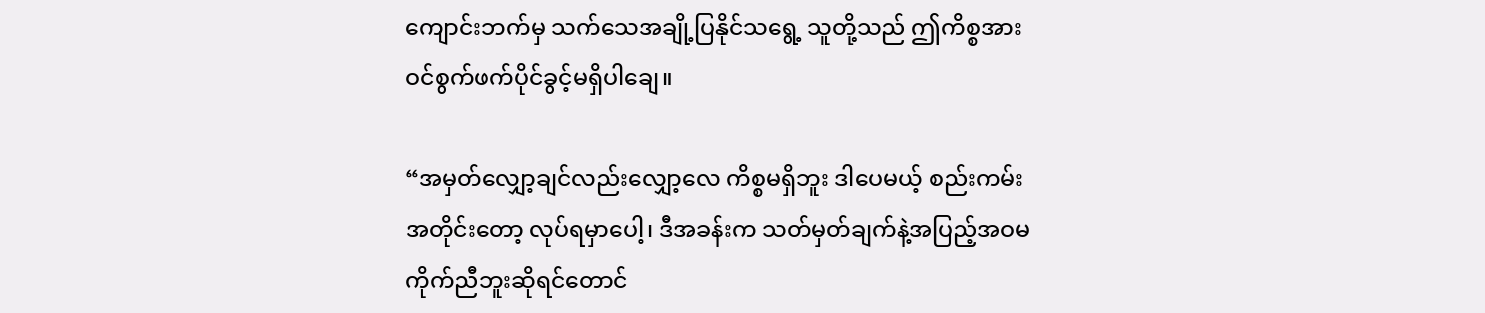ကျောင်းဘက်မှ သက်သေအချို့ပြနိုင်သရွေ့ သူတို့သည် ဤကိစ္စအား ဝင်စွက်ဖက်ပိုင်ခွင့်မရှိပါချေ။

“အမှတ်လျှော့ချင်လည်းလျှော့လေ ကိစ္စမရှိဘူး ဒါပေမယ့် စည်းကမ်းအတိုင်းတော့ လုပ်ရမှာပေါ့၊ ဒီအခန်းက သတ်မှတ်ချက်နဲ့အပြည့်အဝမကိုက်ညီဘူးဆိုရင်တောင်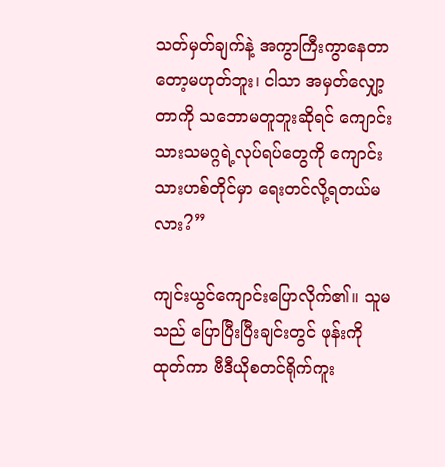သတ်မှတ်ချက်နဲ့ အကွာကြီးကွာနေတာတော့မဟုတ်ဘူး၊ ငါသာ အမှတ်လျှော့တာကို သဘောမတူဘူးဆိုရင် ကျောင်းသားသမဂ္ဂရဲ့လုပ်ရပ်တွေကို ကျောင်းသားဟစ်တိုင်မှာ ရေးတင်လို့ရတယ်မလား?”

ကျင်းယွင်ကျောင်းပြောလိုက်၏။ သူမသည် ပြောပြီးပြီးချင်းတွင် ဖုန်းကိုထုတ်ကာ ဗီဒီယိုစတင်ရိုက်ကူး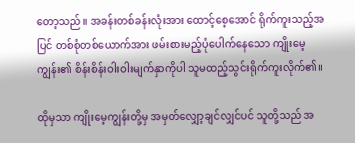တော့သည်။ အခန်းတစ်ခန်းလုံးအား ထောင့်စေ့အောင် ရိုက်ကူးသည့်အပြင် တစ်စုံတစ်ယောက်အား ဖမ်းစားမည့်ပုံပေါက်နေသော ကျိုးမေ့ကျွန်း၏ စိန်းစိန်းဝါးဝါးမျက်နှာကိုပါ သူမထည့်သွင်းရိုက်ကူးလိုက်၏။

ထိုမှသာ ကျိုးမေ့ကျွန်းတို့မှ အမှတ်လျှော့ချင်လျှင်ပင် သူတို့သည် အ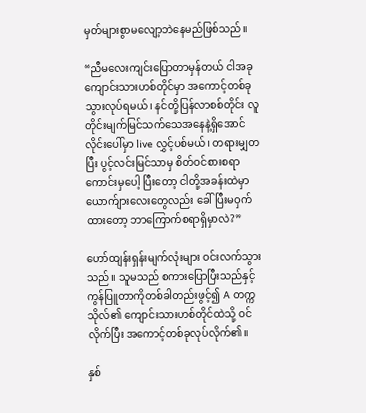မှတ်များစွာမလျော့ဘဲနေမည်ဖြစ်သည်။

“ညီမလေးကျင်းပြောတာမှန်တယ် ငါအခုကျောင်းသားဟစ်တိုင်မှာ အကောင့်တစ်ခုသွားလုပ်ရမယ်၊ နင်တို့ပြန်လာစစ်တိုင်း လူတိုင်းမျက်မြင်သက်သေအနေနဲ့ရှိအောင် လိုင်းပေါ်မှာ live လွှင့်ပစ်မယ်၊ တရားမျှတပြီး ပွင့်လင်းမြင်သာမှ စိတ်ဝင်စားစရာကောင်းမှပေါ့ ပြီးတော့ ငါတို့အခန်းထဲမှာ ယောက်ျားလေးတွေလည်း ခေါ်ပြီးမဝှက်ထားတော့ ဘာကြောက်စရာရှိမှာလဲ?”

ဟော်ထျန်းရှန်းမျက်လုံးများ ဝင်းလက်သွားသည်။ သူမသည် စကားပြောပြီးသည်နှင့် ကွန်ပြူတာကိုတစ်ခါတည်းဖွင့်၍ A တက္ကသိုလ်၏ ကျောင်းသားဟစ်တိုင်ထဲသို့ ဝင်လိုက်ပြီး အကောင့်တစ်ခုလုပ်လိုက်၏။

နှစ်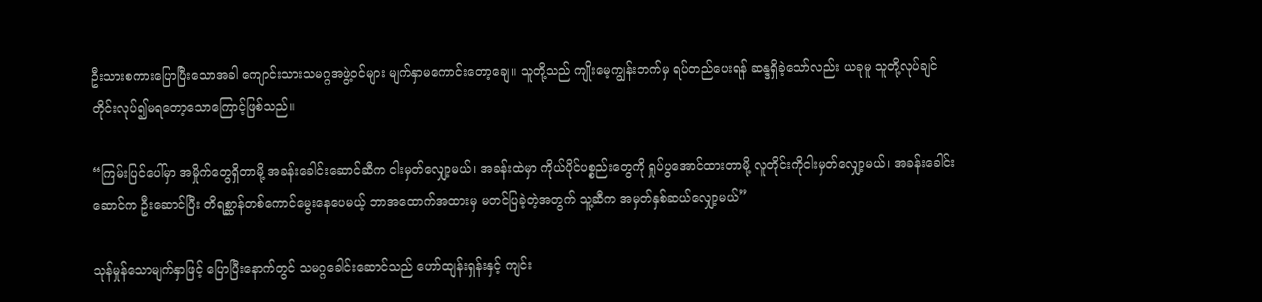ဦးသားစကားပြောပြီးသောအခါ ကျောင်းသားသမဂ္ဂအဖွဲ့ဝင်များ မျက်နှာမကောင်းတော့ချေ။ သူတို့သည် ကျိုးမေ့ကျွန်းဘက်မှ ရပ်တည်ပေးရန် ဆန္ဒရှိခဲ့သော်လည်း ယခုမူ သူတို့လုပ်ချင်တိုင်းလုပ်၍မရတော့သောကြောင့်ဖြစ်သည်။

“ကြမ်းပြင်ပေါ်မှာ အမှိုက်တွေရှိတာမို့ အခန်းခေါင်းဆောင်ဆီက ငါးမှတ်လျှော့မယ်၊ အခန်းထဲမှာ ကိုယ်ပိုင်ပစ္စည်းတွေကို ရှုပ်ပွအောင်ထားတာမို့ လူတိုင်းကိုငါးမှတ်လျှော့မယ်၊ အခန်းခေါင်းဆောင်က ဦးဆောင်ပြီး တိရစ္ဆာန်တစ်ကောင်မွေးနေပေမယ့် ဘာအထောက်အထားမှ မတင်ပြခဲ့တဲ့အတွက် သူ့ဆီက အမှတ်နှစ်ဆယ်လျှော့မယ်”

သုန်မှုန်သောမျက်နှာဖြင့် ပြောပြီးနောက်တွင် သမဂ္ဂခေါင်းဆောင်သည် ဟော်ထျန်းရှန်းနှင့် ကျင်း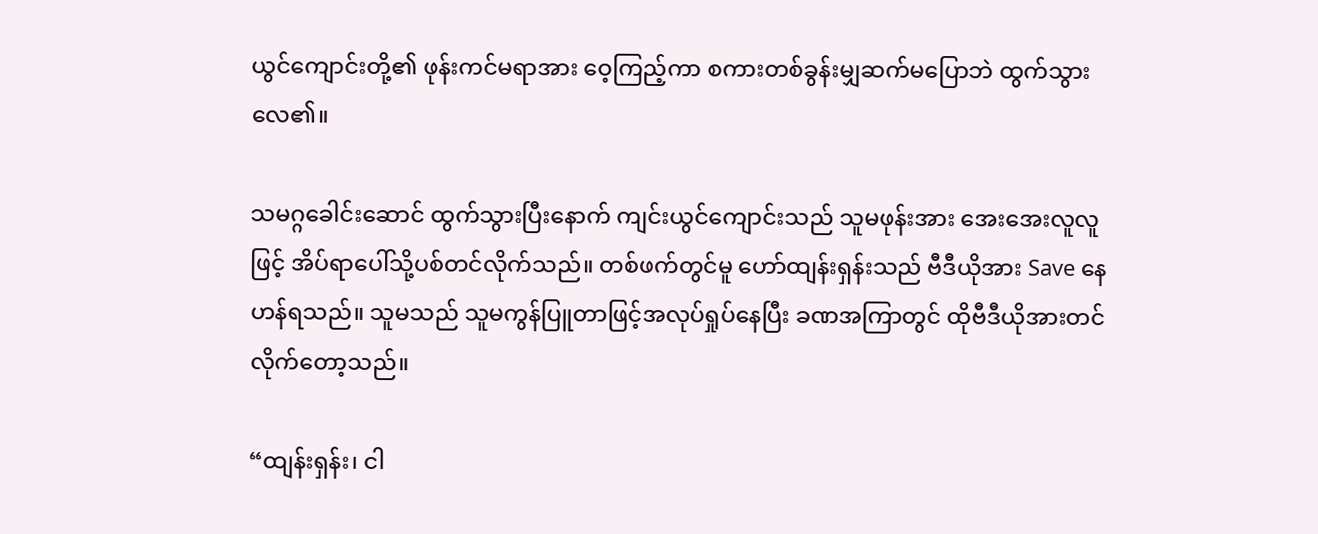ယွင်ကျောင်းတို့၏ ဖုန်းကင်မရာအား ဝေ့ကြည့်ကာ စကားတစ်ခွန်းမျှဆက်မပြောဘဲ ထွက်သွားလေ၏။

သမဂ္ဂခေါင်းဆောင် ထွက်သွားပြီးနောက် ကျင်းယွင်ကျောင်းသည် သူမဖုန်းအား အေးအေးလူလူဖြင့် အိပ်ရာပေါ်သို့ပစ်တင်လိုက်သည်။ တစ်ဖက်တွင်မူ ဟော်ထျန်းရှန်းသည် ဗီဒီယိုအား Save နေဟန်ရသည်။ သူမသည် သူမကွန်ပြူတာဖြင့်အလုပ်ရှုပ်နေပြီး ခဏအကြာတွင် ထိုဗီဒီယိုအားတင်လိုက်တော့သည်။

“ထျန်းရှန်း၊ ငါ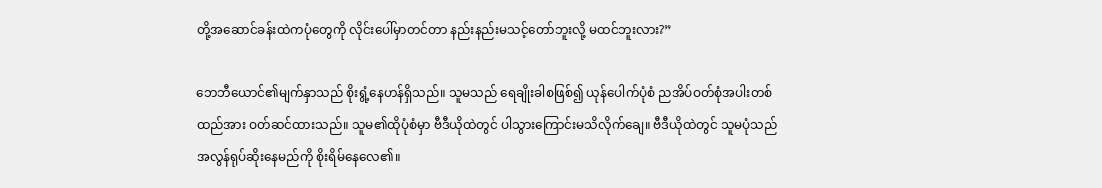တို့အဆောင်ခန်းထဲကပုံတွေကို လိုင်းပေါ်မှာတင်တာ နည်းနည်းမသင့်တော်ဘူးလို့ မထင်ဘူးလား?”

ဘေဘီယောင်၏မျက်နှာသည် စိုးရွံ့နေဟန်ရှိသည်။ သူမသည် ရေချိုးခါစဖြစ်၍ ယုန်ပေါက်ပုံစံ ညအိပ်ဝတ်စုံအပါးတစ်ထည်အား ဝတ်ဆင်ထားသည်။ သူမ၏ထိုပုံစံမှာ ဗီဒီယိုထဲတွင် ပါသွားကြောင်းမသိလိုက်ချေ။ ဗီဒီယိုထဲတွင် သူမပုံသည် အလွန်ရုပ်ဆိုးနေမည်ကို စိုးရိမ်နေလေ၏။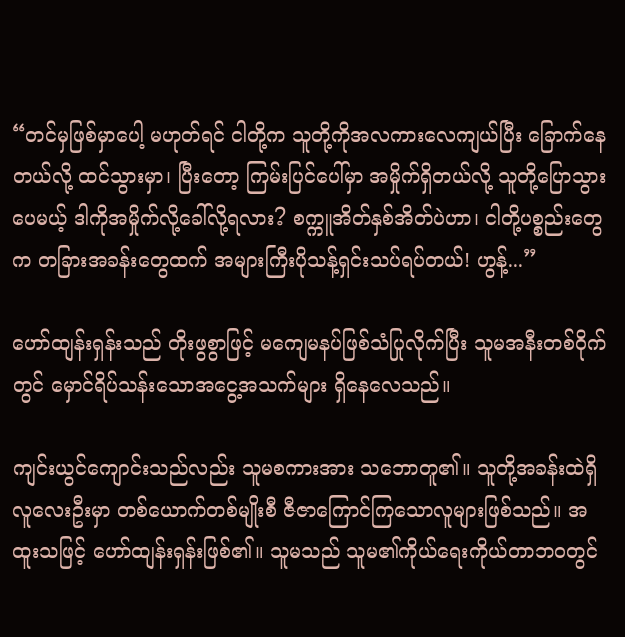“တင်မှဖြစ်မှာပေါ့ မဟုတ်ရင် ငါတို့က သူတို့ကိုအလကားလေကျယ်ပြီး ခြောက်နေတယ်လို့ ထင်သွားမှာ၊ ပြီးတော့ ကြမ်းပြင်ပေါ်မှာ အမှိုက်ရှိတယ်လို့ သူတို့ပြောသွားပေမယ့် ဒါကိုအမှိုက်လို့ခေါ်လို့ရလား? စက္ကူအိတ်နှစ်အိတ်ပဲဟာ၊ ငါတို့ပစ္စည်းတွေက တခြားအခန်းတွေထက် အများကြီးပိုသန့်ရှင်းသပ်ရပ်တယ်! ဟွန့်...”

ဟော်ထျန်းရှန်းသည် တိုးဖွစွာဖြင့် မကျေမနပ်ဖြစ်သံပြုလိုက်ပြီး သူမအနီးတစ်ဝိုက်တွင် မှောင်ရိပ်သန်းသောအငွေ့အသက်များ ရှိနေလေသည်။

ကျင်းယွင်ကျောင်းသည်လည်း သူမစကားအား သဘောတူ၏။ သူတို့အခန်းထဲရှိ လူလေးဦးမှာ တစ်ယောက်တစ်မျိုးစီ ဇီဇာကြောင်ကြသောလူများဖြစ်သည်။ အထူးသဖြင့် ဟော်ထျန်းရှန်းဖြစ်၏။ သူမသည် သူမ၏ကိုယ်ရေးကိုယ်တာဘဝတွင်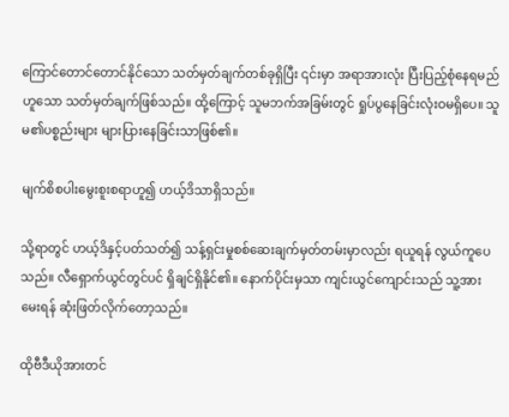ကြောင်တောင်တောင်နိုင်သော သတ်မှတ်ချက်တစ်ခုရှိပြီး ၎င်းမှာ အရာအားလုံး ပြီးပြည့်စုံနေရမည်ဟူသော သတ်မှတ်ချက်ဖြစ်သည်။ ထို့ကြောင့် သူမဘက်အခြမ်းတွင် ရှုပ်ပွနေခြင်းလုံးဝမရှိပေ။ သူမ၏ပစ္စည်းများ များပြားနေခြင်းသာဖြစ်၏။

မျက်စိစပါးမွေးစူးစရာဟူ၍ ဟယ့်ဒိသာရှိသည်။

သို့ရာတွင် ဟယ့်ဒိနှင့်ပတ်သတ်၍ သန့်ရှင်းမှုစစ်ဆေးချက်မှတ်တမ်းမှာလည်း ရယူရန် လွယ်ကူပေသည်။ လီရှောက်ယွင်တွင်ပင် ရှိချင်ရှိနိုင်၏။ နောက်ပိုင်းမှသာ ကျင်းယွင်ကျောင်းသည် သူ့အားမေးရန် ဆုံးဖြတ်လိုက်တော့သည်။

ထိုဗီဒီယိုအားတင်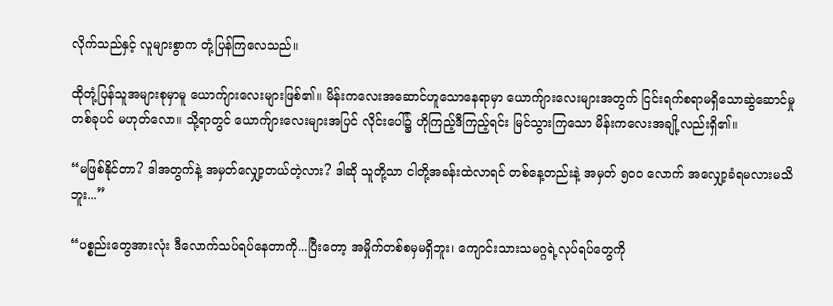လိုက်သည်နှင့် လူများစွာက တုံ့ပြန်ကြလေသည်။

ထိုတုံ့ပြန်သူအများစုမှာမူ ယောက်ျားလေးများဖြစ်၏။ မိန်းကလေးအဆောင်ဟူသောနေရာမှာ ယောက်ျားလေးများအတွက် ငြင်းရက်စရာမရှိသောဆွဲဆောင်မှုတစ်ခုပင် မဟုတ်လော။ သို့ရာတွင် ယောက်ျားလေးများအပြင် လိုင်းပေါ်၌ ဟိုကြည့်ဒီကြည့်ရင်း မြင်သွားကြသော မိန်းကလေးအချို့လည်းရှိ၏။

“မဖြစ်နိုင်တာ? ဒါအတွက်နဲ့ အမှတ်လျှော့တယ်တဲ့လား? ဒါဆို သူတို့သာ ငါတို့အခန်းထဲလာရင် တစ်နေ့တည်းနဲ့ အမှတ် ၅၀၀ လောက် အလျှော့ခံရမလားမသိဘူး...”

“ပစ္စည်းတွေအားလုံး ဒီလောက်သပ်ရပ်နေတာကို...ပြီးတော့ အမှိုက်တစ်စမှမရှိဘူး၊ ကျောင်းသားသမဂ္ဂရဲ့လုပ်ရပ်တွေကို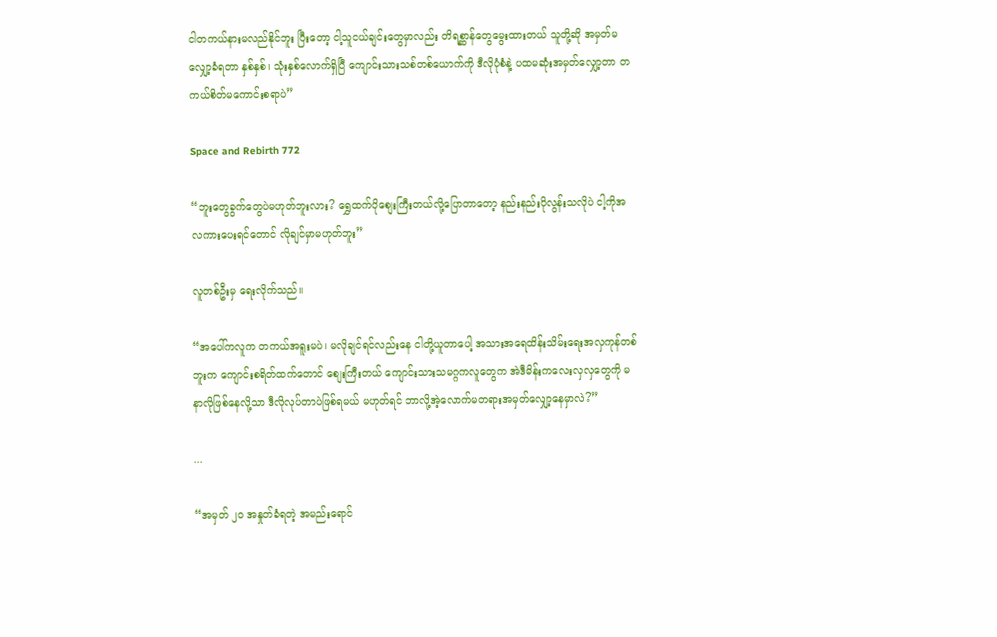ငါတကယ်နားမလည်နိုင်ဘူး ပြီးတော့ ငါ့သူငယ်ချင်းတွေမှာလည်း တိရစ္ဆာန်တွေမွေးထားတယ် သူတို့ဆို အမှတ်မလျှော့ခံရတာ နှစ်နှစ်၊ သုံးနှစ်လောက်ရှိပြီ ကျောင်းသားသစ်တစ်ယောက်ကို ဒီလိုပုံစံနဲ့ ပထမဆုံးအမှတ်လျှော့တာ တကယ်စိတ်မကောင်းစရာပဲ”

Space and Rebirth 772

“ဘူးတွေခွက်တွေပဲမဟုတ်ဘူးလား? ရွှေထက်ပိုစျေးကြီးတယ်လို့ပြောတာတော့ နည်းနည်းပိုလွန်းသလိုပဲ ငါ့ကိုအလကား‌ပေးရင်တောင် လိုချင်မှာမဟုတ်ဘူး”

လူတစ်ဦးမှ ရေးလိုက်သည်။

“အပေါ်ကလူက တကယ်အရူးမပဲ၊ မလိုချင်ရင်လည်းနေ ငါတို့ယူတာပေါ့ အသားအရေထိန်းသိမ်းရေးအလှကုန်တစ်ဘူးက ကျောင်းစရိတ်ထက်တောင် စျေးကြီးတယ် ကျောင်းသားသမဂ္ဂကလူတွေက အဲဒီမိန်းကလေးလှလှတွေကို မနာလိုဖြစ်နေလို့သာ ဒီလိုလုပ်တာပဲဖြစ်ရမယ် မဟုတ်ရင် ဘာလို့အဲ့လောက်မတရားအမှတ်လျှော့နေမှာလဲ?”

...

“အမှတ် ၂၀ အနှုတ်ခံရတဲ့ အမည်းရောင်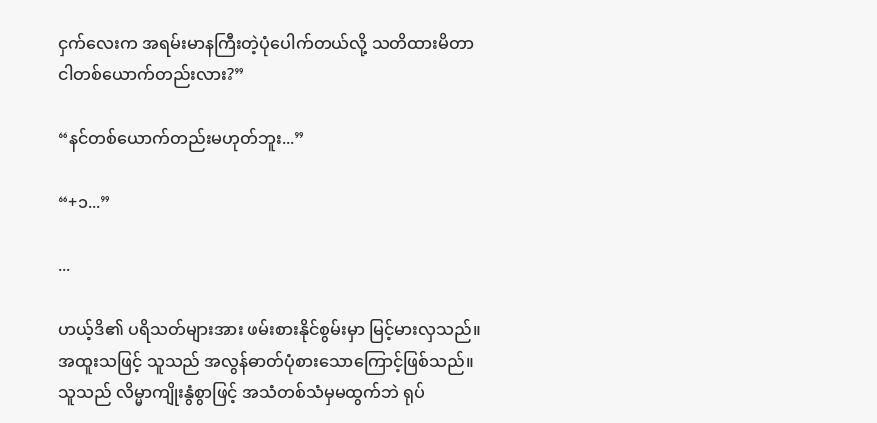ငှက်လေးက အရမ်းမာနကြီးတဲ့ပုံပေါက်တယ်လို့ သတိထားမိတာ ငါတစ်ယောက်တည်းလား?”

“နင်တစ်ယောက်တည်းမဟုတ်ဘူး...”

“+၁...”

...

ဟယ့်ဒိ၏ ပရိသတ်များအား ဖမ်းစားနိုင်စွမ်းမှာ မြင့်မားလှသည်။ အထူးသဖြင့် သူသည် အလွန်ဓာတ်ပုံစားသောကြောင့်ဖြစ်သည်။ သူသည် လိမ္မာကျိုးနွံစွာဖြင့် အသံတစ်သံမှမထွက်ဘဲ ရုပ်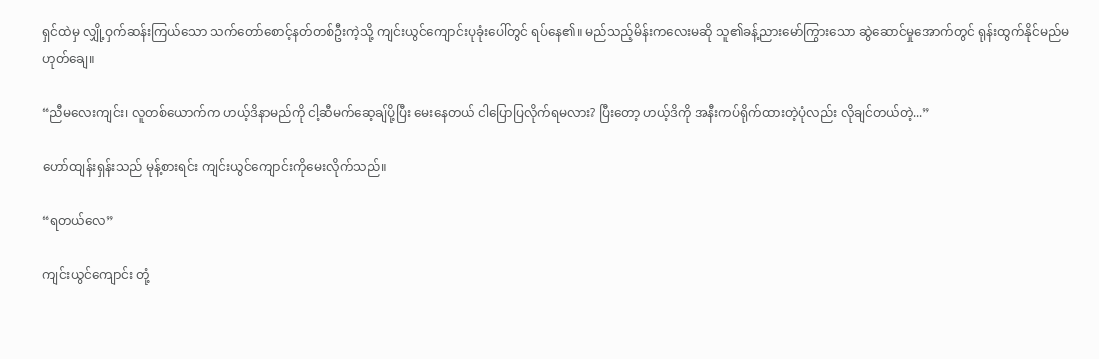ရှင်ထဲမှ လျှို့ဝှက်ဆန်းကြယ်သော သက်တော်စောင့်နတ်တစ်ဦးကဲ့သို့ ကျင်းယွင်ကျောင်းပုခုံးပေါ်တွင် ရပ်နေ၏။ မည်သည့်မိန်းကလေးမဆို သူ၏ခန့်ညားမော်ကြွားသော ဆွဲဆောင်မှုအောက်တွင် ရုန်းထွက်နိုင်မည်မဟုတ်ချေ။

“ညီမလေးကျင်း၊ လူတစ်ယောက်က ဟယ့်ဒိနာမည်ကို ငါ့ဆီမက်ဆေ့ချ်ပို့ပြီး မေးနေတယ် ငါပြောပြလိုက်ရမလား? ပြီးတော့ ဟယ့်ဒိကို အနီးကပ်ရိုက်ထားတဲ့ပုံလည်း လိုချင်တယ်တဲ့...”

ဟော်ထျန်းရှန်းသည် မုန့်စားရင်း ကျင်းယွင်ကျောင်းကိုမေးလိုက်သည်။

“ရတယ်လေ”

ကျင်းယွင်ကျောင်း တုံ့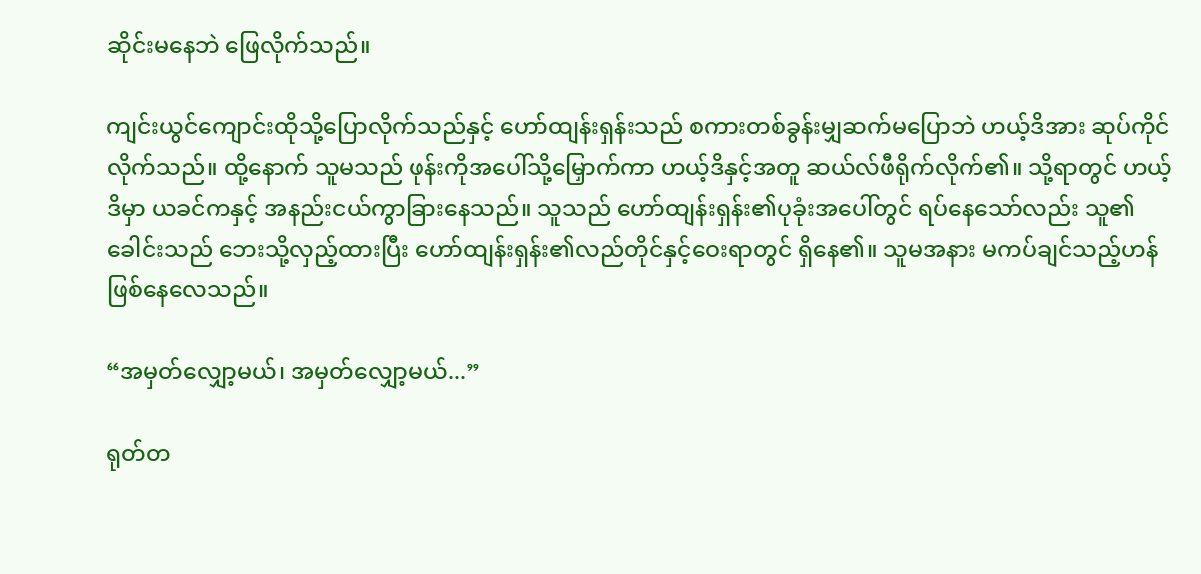ဆိုင်းမနေဘဲ ဖြေလိုက်သည်။

ကျင်းယွင်ကျောင်းထိုသို့ပြောလိုက်သည်နှင့် ဟော်ထျန်းရှန်းသည် စကားတစ်ခွန်းမျှဆက်မပြောဘဲ ဟယ့်ဒိအား ဆုပ်ကိုင်လိုက်သည်။ ထို့နောက် သူမသည် ဖုန်းကိုအပေါ်သို့မြှောက်ကာ ဟယ့်ဒိနှင့်အတူ ဆယ်လ်ဖီရိုက်လိုက်၏။ သို့ရာတွင် ဟယ့်ဒိမှာ ယခင်ကနှင့် အနည်းငယ်ကွာခြားနေသည်။ သူသည် ဟော်ထျန်းရှန်း၏ပုခုံးအပေါ်တွင် ရပ်နေသော်လည်း သူ၏ခေါင်းသည် ဘေးသို့လှည့်ထားပြီး ဟော်ထျန်းရှန်း၏လည်တိုင်နှင့်ဝေးရာတွင် ရှိနေ၏။ သူမအနား မကပ်ချင်သည့်ဟန်ဖြစ်နေလေသည်။

“အမှတ်လျှော့မယ်၊ အမှတ်လျှော့မယ်...”

ရုတ်တ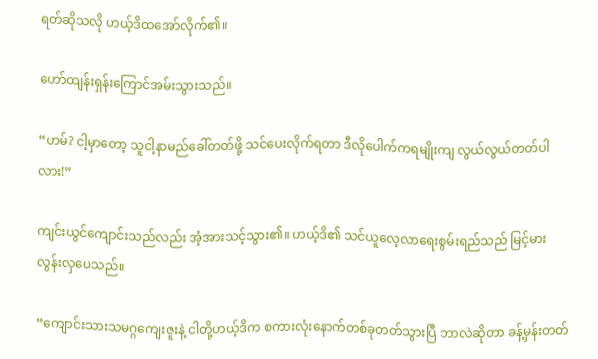ရတ်ဆိုသလို ဟယ့်ဒိထအော်လိုက်၏။

ဟော်ထျန်းရှန်းကြောင်အမ်းသွားသည်။

“ဟမ်? ငါ့မှာတော့ သူငါ့နာမည်ခေါ်တတ်ဖို့ သင်ပေးလိုက်ရတာ ဒီလိုပေါက်ကရမျိုးကျ လွယ်လွယ်တတ်ပါလား!”

ကျင်းယွင်ကျောင်းသည်လည်း အံ့အားသင့်သွား၏။ ဟယ့်ဒိ၏ သင်ယူလေ့လာရေးစွမ်းရည်သည် မြင့်မားလွန်းလှပေသည်။

“ကျောင်းသားသမဂ္ဂကျေးဇူးနဲ့ ငါတို့ဟယ့်ဒိက စကားလုံးနောက်တစ်ခုတတ်သွားပြီ ဘာလဲဆိုတာ ခန့်မှန်းတတ်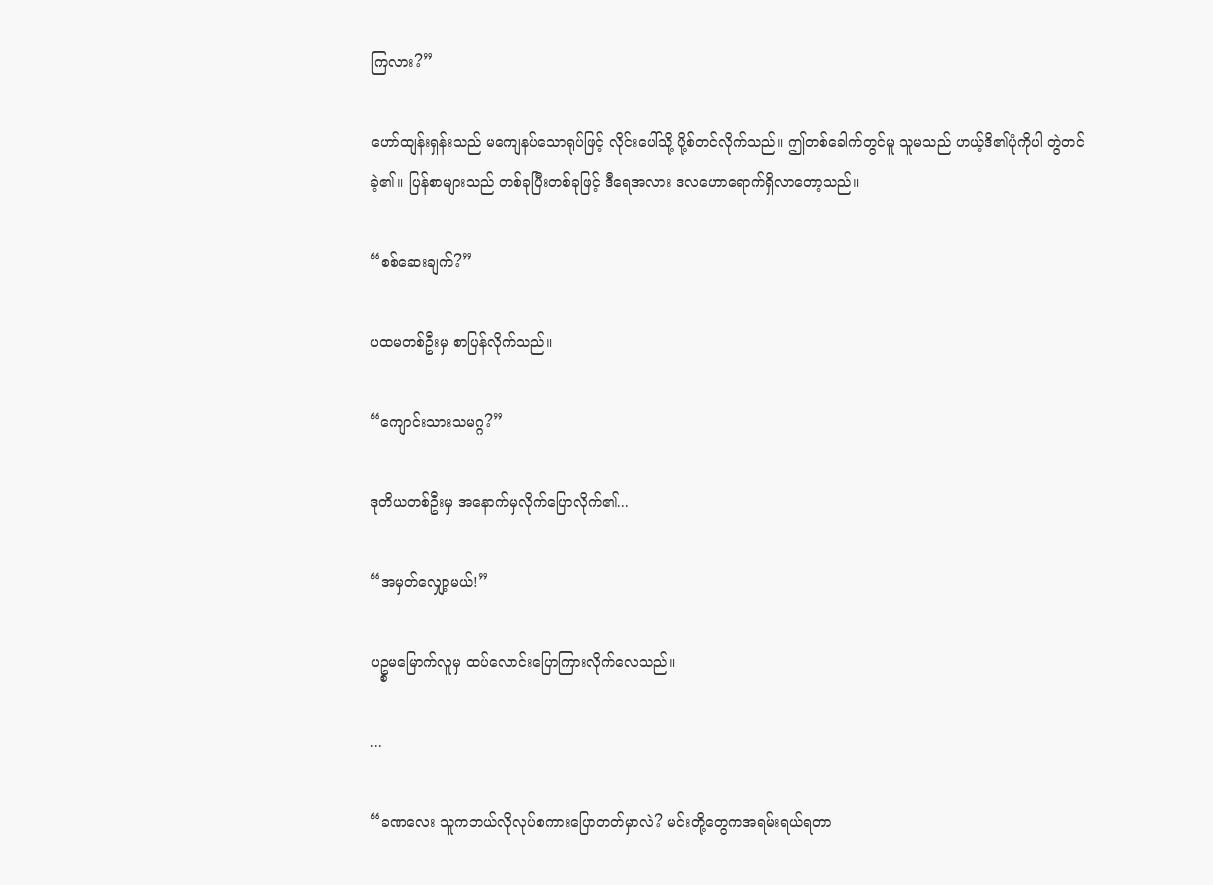ကြလား?”

ဟော်ထျန်းရှန်းသည် မကျေနပ်သောရုပ်ဖြင့် လိုင်းပေါ်သို့ ပို့စ်တင်လိုက်သည်။ ဤတစ်ခေါက်တွင်မူ သူမသည် ဟယ့်ဒိ၏ပုံကိုပါ တွဲတင်ခဲ့၏။ ပြန်စာများသည် တစ်ခုပြီးတစ်ခုဖြင့် ဒီရေအလား ဒလဟောရောက်ရှိလာတော့သည်။

“စစ်ဆေးချက်?”

ပထမတစ်ဦးမှ စာပြန်လိုက်သည်။

“ကျောင်းသားသမဂ္ဂ?”

ဒုတိယတစ်ဦးမှ အနောက်မှလိုက်ပြောလိုက်၏...

“အမှတ်လျှော့မယ်!”

ပဥ္စမမြောက်လူမှ ထပ်လောင်းပြောကြားလိုက်လေသည်။

...

“ခဏလေး သူကဘယ်လိုလုပ်စကားပြောတတ်မှာလဲ? မင်းတို့တွေကအရမ်းရယ်ရတာ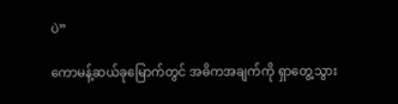ပဲ”

ကောမန့်ဆယ်ခုမြောက်တွင် အဓိကအချက်ကို ရှာတွေ့သွား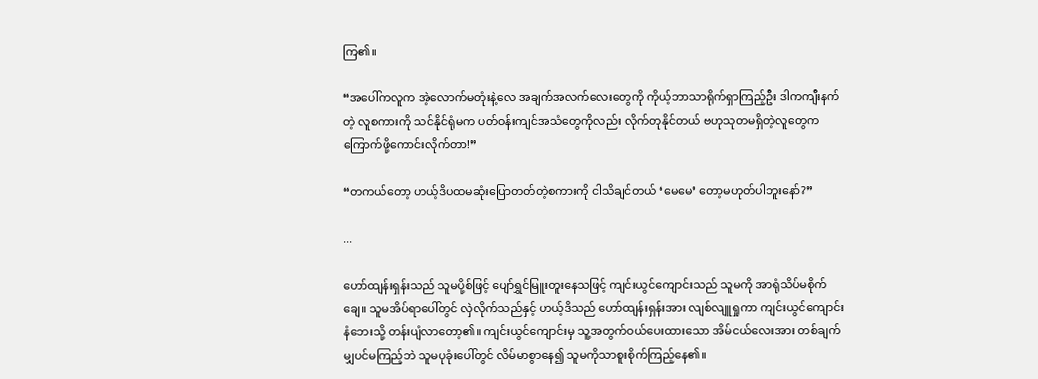ကြ၏။

“အပေါ်ကလူက အဲ့လောက်မတုံးနဲ့လေ အချက်အလက်လေးတွေကို ကိုယ့်ဘာသာရိုက်ရှာကြည့်ဦး ဒါကကျီးနက်တဲ့ လူစကားကို သင်နိုင်ရုံမက ပတ်ဝန်းကျင်အသံတွေကိုလည်း လိုက်တုနိုင်တယ် ဗဟုသုတမရှိတဲ့လူတွေက ကြောက်ဖို့ကောင်းလိုက်တာ!”

“တကယ်တော့ ဟယ့်ဒိပထမဆုံးပြောတတ်တဲ့စကားကို ငါသိချင်တယ် ‘မေမေ’ တော့မဟုတ်ပါဘူးနော်?”

...

ဟော်ထျန်းရှန်းသည် သူမပို့စ်ဖြင့် ပျော်ရွှင်မြူးတူးနေသဖြင့် ကျင်းယွင်ကျောင်းသည် သူမကို အာရုံသိပ်မစိုက်ချေ။ သူမအိပ်ရာပေါ်တွင် လှဲလိုက်သည်နှင့် ဟယ့်ဒိသည် ဟော်ထျန်းရှန်းအား လျစ်လျူရှုကာ ကျင်းယွင်ကျောင်းနံဘေးသို့ တန်းပျံလာတော့၏။ ကျင်းယွင်ကျောင်းမှ သူ့အတွက်ဝယ်ပေးထားသော အိမ်ငယ်လေးအား တစ်ချက်မျှပင်မကြည့်ဘဲ သူမပုခုံးပေါ်တွင် လိမ်မာစွာနေ၍ သူမကိုသာစူးစိုက်ကြည့်နေ၏။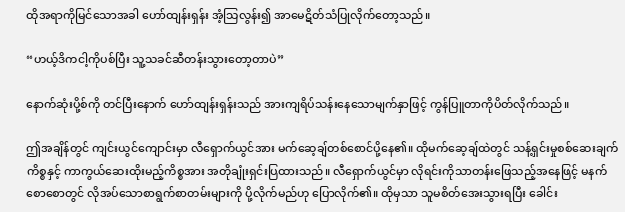ထိုအရာကိုမြင်သောအခါ ဟော်ထျန်းရှန်း အံ့သြလွန်း၍ အာမေဋိတ်သံပြုလိုက်တော့သည်။

“ဟယ့်ဒိကငါ့ကိုပစ်ပြီး သူ့သခင်ဆီတန်းသွားတော့တာပဲ”

နောက်ဆုံးပို့စ်ကို တင်ပြီးနောက် ဟော်ထျန်းရှန်းသည် အားကျရိပ်သန်းနေသောမျက်နှာဖြင့် ကွန်ပြူတာကိုပိတ်လိုက်သည်။

ဤအချိန်တွင် ကျင်းယွင်ကျောင်းမှာ လီရှောက်ယွင်အား မက်ဆေ့ချ်တစ်စောင်ပို့နေ၏။ ထိုမက်ဆေ့ချ်ထဲတွင် သန့်ရှင်းမှုစစ်ဆေးချက်ကိစ္စနှင့် ကာကွယ်ဆေးထိုးမည့်ကိစ္စအား အတိုချုံးရှင်းပြထားသည်။ လီရှောက်ယွင်မှာ လိုရင်းကိုသာတန်းဖြေသည့်အနေဖြင့် မနက်စောစောတွင် လိုအပ်သောစာရွက်စာတမ်းများကို ပို့လိုက်မည်ဟု ပြောလိုက်၏။ ထိုမှသာ သူမစိတ်အေးသွားရပြီး ခေါင်း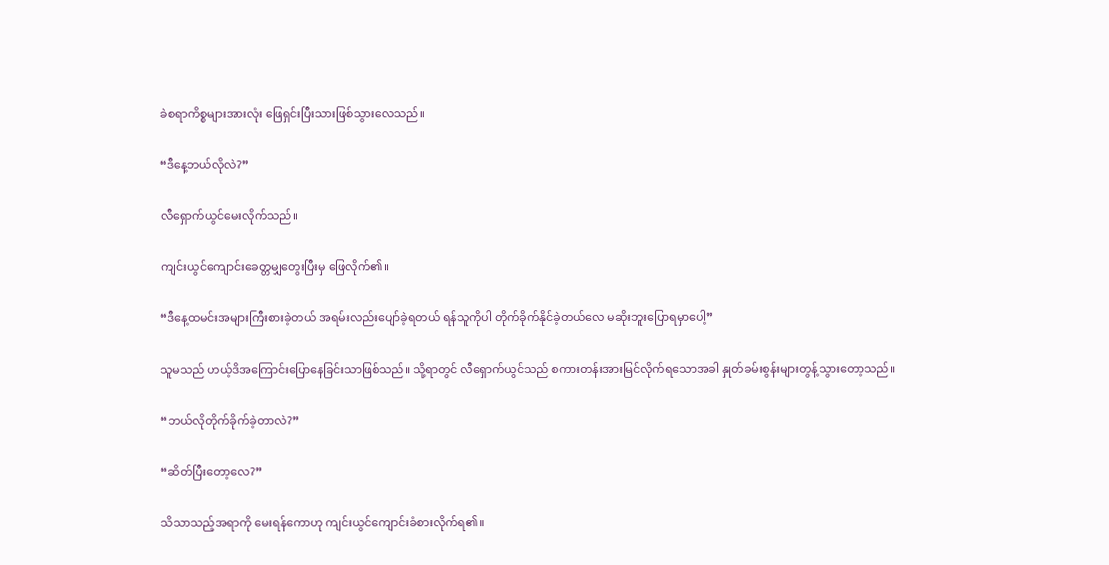ခဲစရာကိစ္စများအားလုံး ဖြေရှင်းပြီးသားဖြစ်သွားလေသည်။

“ဒီနေ့ဘယ်လိုလဲ?”

လီရှောက်ယွင်မေးလိုက်သည်။

ကျင်းယွင်ကျောင်းခေတ္တမျှတွေးပြီးမှ ဖြေလိုက်၏။

“ဒီနေ့ထမင်းအများကြီးစားခဲ့တယ် အရမ်းလည်းပျော်ခဲ့ရတယ် ရန်သူကိုပါ တိုက်ခိုက်နိုင်ခဲ့တယ်လေ မဆိုးဘူးပြောရမှာပေါ့”

သူမသည် ဟယ့်ဒိအကြောင်းပြောနေခြင်းသာဖြစ်သည်။ သို့ရာတွင် လီရှောက်ယွင်သည် စကားတန်းအားမြင်လိုက်ရသောအခါ နှုတ်ခမ်းစွန်းများတွန့်သွားတော့သည်။

“ဘယ်လိုတိုက်ခိုက်ခဲ့တာလဲ?”

“ဆိတ်ပြီးတော့လေ?”

သိသာသည့်အရာကို မေးရန်ကောဟု ကျင်းယွင်ကျောင်းခံစားလိုက်ရ၏။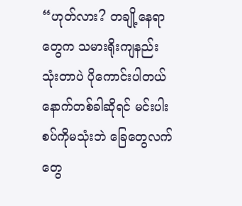“ဟုတ်လား? တချို့နေရာတွေက သမားရိုးကျနည်းသုံးတာပဲ ပိုကောင်းပါတယ် နောက်တစ်ခါဆိုရင် မင်းပါးစပ်ကိုမသုံးဘဲ ခြေတွေလက်တွေ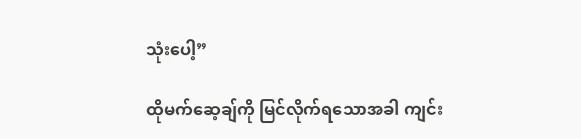သုံးပေါ့”

ထိုမက်ဆေ့ချ်ကို မြင်လိုက်ရသောအခါ ကျင်း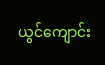ယွင်ကျောင်း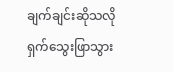ချက်ချင်းဆိုသလို ရှက်သွေးဖြာသွား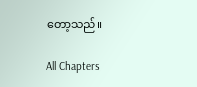တော့သည်။

All Chapters